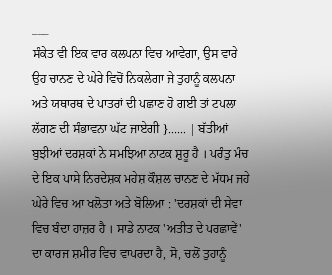___
ਸੰਕੇਤ ਵੀ ਇਕ ਵਾਰ ਕਲਪਨਾ ਵਿਚ ਆਵੇਗਾ, ਉਸ ਵਾਰੇ ਉਹ ਚਾਨਣ ਦੇ ਘੇਰੇ ਵਿਚੋਂ ਨਿਕਲੇਗਾ ਜੇ ਤੁਹਾਨੂੰ ਕਲਪਨਾ ਅਤੇ ਯਥਾਰਥ ਦੇ ਪਾਤਰਾਂ ਦੀ ਪਛਾਣ ਹੋ ਗਈ ਤਾਂ ਟਪਲਾ ਲੱਗਣ ਦੀ ਸੰਭਾਵਨਾ ਘੱਟ ਜਾਏਗੀ }...... | ਬੱਤੀਆਂ ਬੁਝੀਆਂ ਦਰਸ਼ਕਾਂ ਨੇ ਸਮਝਿਆ ਨਾਟਕ ਸ਼ੁਰੂ ਹੈ । ਪਰੰਤੁ ਮੰਚ ਦੇ ਇਕ ਪਾਸੇ ਨਿਰਦੇਸ਼ਕ ਮਹੇਸ਼ ਕੌਸ਼ਲ ਚਾਨਣ ਦੇ ਮੱਧਮ ਜਹੇ ਘੇਰੇ ਵਿਚ ਆ ਖਲੋਤਾ ਅਤੇ ਬੋਲਿਆ : 'ਦਰਸ਼ਕਾਂ ਦੀ ਸੇਵਾ ਵਿਚ ਬੰਦਾ ਹਾਜ਼ਰ ਹੈ । ਸਾਡੇ ਨਾਟਕ 'ਅਤੀਤ ਦੇ ਪਰਛਾਵੇਂ' ਦਾ ਕਾਰਜ ਸ਼ਮੀਰ ਵਿਚ ਵਾਪਰਦਾ ਹੈ, ਸੋ, ਚਲੋਂ ਤੁਹਾਨੂੰ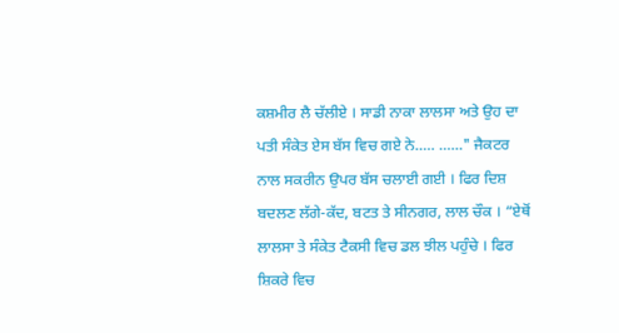ਕਸ਼ਮੀਰ ਲੈ ਚੱਲੀਏ । ਸਾਡੀ ਨਾਕਾ ਲਾਲਸਾ ਅਤੇ ਉਹ ਦਾ ਪਤੀ ਸੰਕੇਤ ਏਸ ਬੱਸ ਵਿਚ ਗਏ ਨੇ..... ......" ਜੈਕਟਰ ਨਾਲ ਸਕਰੀਨ ਉਪਰ ਬੱਸ ਚਲਾਈ ਗਈ । ਫਿਰ ਦਿਸ਼ ਬਦਲਣ ਲੱਗੇ-ਕੱਦ, ਬਟਤ ਤੇ ਸੀਨਗਰ, ਲਾਲ ਚੌਕ । “ਏਥੋਂ ਲਾਲਸਾ ਤੇ ਸੰਕੇਤ ਟੈਕਸੀ ਵਿਚ ਡਲ ਝੀਲ ਪਹੁੰਚੇ । ਫਿਰ ਸ਼ਿਕਰੇ ਵਿਚ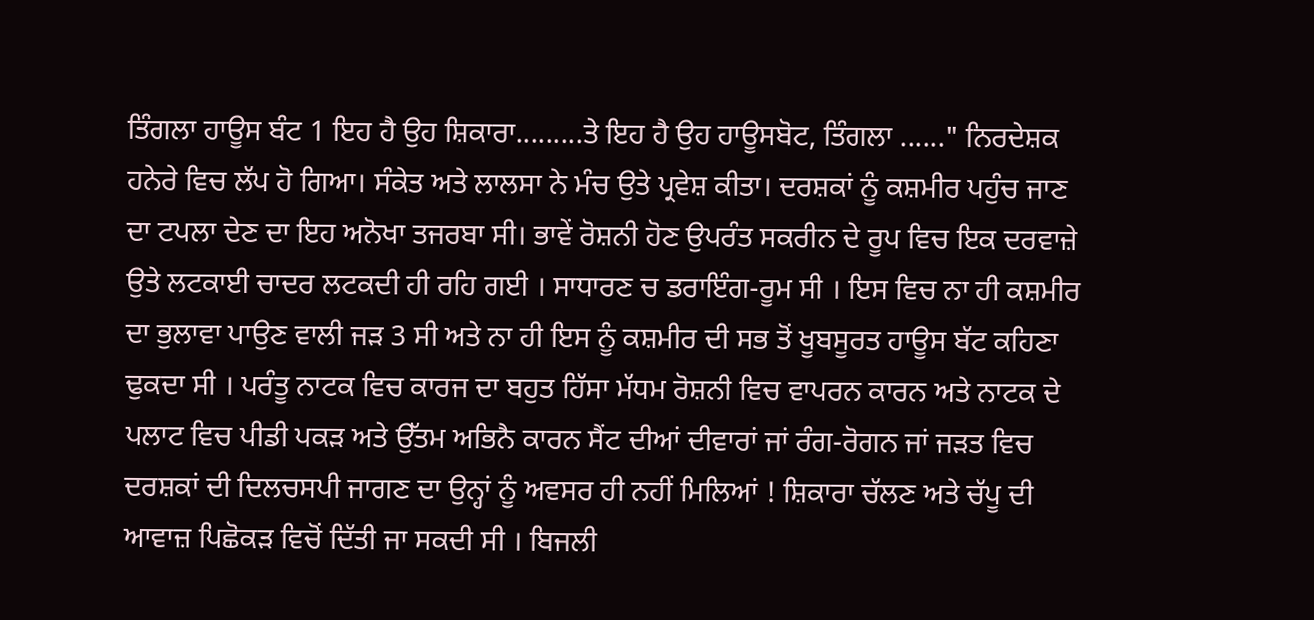ਤਿੰਗਲਾ ਹਾਊਸ ਬੰਟ 1 ਇਹ ਹੈ ਉਹ ਸ਼ਿਕਾਰਾ.........ਤੇ ਇਹ ਹੈ ਉਹ ਹਾਊਸਬੋਟ, ਤਿੰਗਲਾ ......" ਨਿਰਦੇਸ਼ਕ ਹਨੇਰੇ ਵਿਚ ਲੱਪ ਹੋ ਗਿਆ। ਸੰਕੇਤ ਅਤੇ ਲਾਲਸਾ ਨੇ ਮੰਚ ਉਤੇ ਪ੍ਰਵੇਸ਼ ਕੀਤਾ। ਦਰਸ਼ਕਾਂ ਨੂੰ ਕਸ਼ਮੀਰ ਪਹੁੰਚ ਜਾਣ ਦਾ ਟਪਲਾ ਦੇਣ ਦਾ ਇਹ ਅਨੋਖਾ ਤਜਰਬਾ ਸੀ। ਭਾਵੇਂ ਰੋਸ਼ਨੀ ਹੋਣ ਉਪਰੰਤ ਸਕਰੀਨ ਦੇ ਰੂਪ ਵਿਚ ਇਕ ਦਰਵਾਜ਼ੇ ਉਤੇ ਲਟਕਾਈ ਚਾਦਰ ਲਟਕਦੀ ਹੀ ਰਹਿ ਗਈ । ਸਾਧਾਰਣ ਚ ਡਰਾਇੰਗ-ਰੂਮ ਸੀ । ਇਸ ਵਿਚ ਨਾ ਹੀ ਕਸ਼ਮੀਰ ਦਾ ਭੁਲਾਵਾ ਪਾਉਣ ਵਾਲੀ ਜੜ 3 ਸੀ ਅਤੇ ਨਾ ਹੀ ਇਸ ਨੂੰ ਕਸ਼ਮੀਰ ਦੀ ਸਭ ਤੋਂ ਖੂਬਸੂਰਤ ਹਾਊਸ ਬੱਟ ਕਹਿਣਾ ਢੁਕਦਾ ਸੀ । ਪਰੰਤੂ ਨਾਟਕ ਵਿਚ ਕਾਰਜ ਦਾ ਬਹੁਤ ਹਿੱਸਾ ਮੱਧਮ ਰੋਸ਼ਨੀ ਵਿਚ ਵਾਪਰਨ ਕਾਰਨ ਅਤੇ ਨਾਟਕ ਦੇ ਪਲਾਟ ਵਿਚ ਪੀਡੀ ਪਕੜ ਅਤੇ ਉੱਤਮ ਅਭਿਨੈ ਕਾਰਨ ਸੈਂਟ ਦੀਆਂ ਦੀਵਾਰਾਂ ਜਾਂ ਰੰਗ-ਰੋਗਨ ਜਾਂ ਜੜਤ ਵਿਚ ਦਰਸ਼ਕਾਂ ਦੀ ਦਿਲਚਸਪੀ ਜਾਗਣ ਦਾ ਉਨ੍ਹਾਂ ਨੂੰ ਅਵਸਰ ਹੀ ਨਹੀਂ ਮਿਲਿਆਂ ! ਸ਼ਿਕਾਰਾ ਚੱਲਣ ਅਤੇ ਚੱਪੂ ਦੀ ਆਵਾਜ਼ ਪਿਛੋਕੜ ਵਿਚੋਂ ਦਿੱਤੀ ਜਾ ਸਕਦੀ ਸੀ । ਬਿਜਲੀ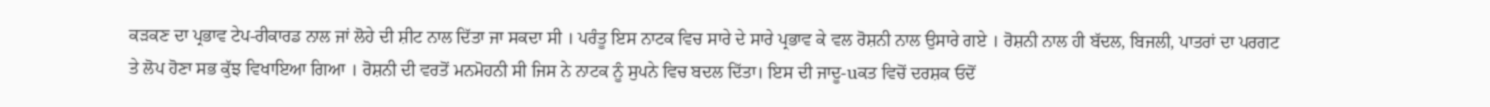ਕੜਕਣ ਦਾ ਪ੍ਰਭਾਵ ਟੇਪ-ਰੀਕਾਰਡ ਨਾਲ ਜਾਂ ਲੋਹੇ ਦੀ ਸ਼ੀਟ ਨਾਲ ਦਿੱਤਾ ਜਾ ਸਕਦਾ ਸੀ । ਪਰੰਤੂ ਇਸ ਨਾਟਕ ਵਿਚ ਸਾਰੇ ਦੇ ਸਾਰੇ ਪ੍ਰਭਾਵ ਕੇ ਵਲ ਰੋਸ਼ਨੀ ਨਾਲ ਉਸਾਰੇ ਗਏ । ਰੋਸ਼ਨੀ ਨਾਲ ਹੀ ਬੱਦਲ, ਬਿਜਲੀ, ਪਾਤਰਾਂ ਦਾ ਪਰਗਟ ਤੇ ਲੋਪ ਹੋਣਾ ਸਭ ਕੁੱਝ ਵਿਖਾਇਆ ਗਿਆ । ਰੋਸ਼ਨੀ ਦੀ ਵਰਤੋਂ ਮਨਮੋਹਨੀ ਸੀ ਜਿਸ ਨੇ ਨਾਟਕ ਨੂੰ ਸੁਪਨੇ ਵਿਚ ਬਦਲ ਦਿੱਤਾ। ਇਸ ਦੀ ਜਾਦੂ-uਕਤ ਵਿਚੋਂ ਦਰਸ਼ਕ ਓਦੋਂ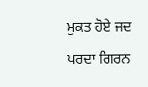ਮੁਕਤ ਹੋਏ ਜਦ ਪਰਦਾ ਗਿਰਨ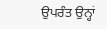ਉਪਰੰਤ ਉਨ੍ਹਾਂ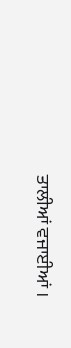ਤਾਲੀਆਂ ਵਜਾਈਆਂ ।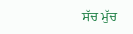ਸੱਚ ਮੁੱਚ